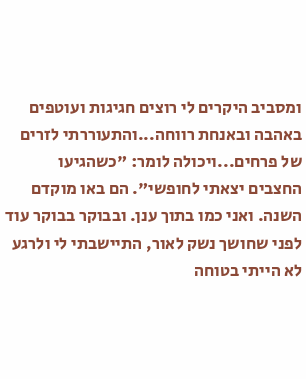ומסביב היקרים לי רוצים חגיגות ועוטפים באהבה ובאנחת רווחה...והתעוררתי לזרים של פרחים...ויכולה לומר: "כשהגיעו החצבים יצאתי לחופשי". הם באו מוקדם השנה. ואני כמו בתוך ענן. ובבוקר בבוקר עוד לפני שחושך נשק לאור, התיישבתי לי ולרגע לא הייתי בטוחה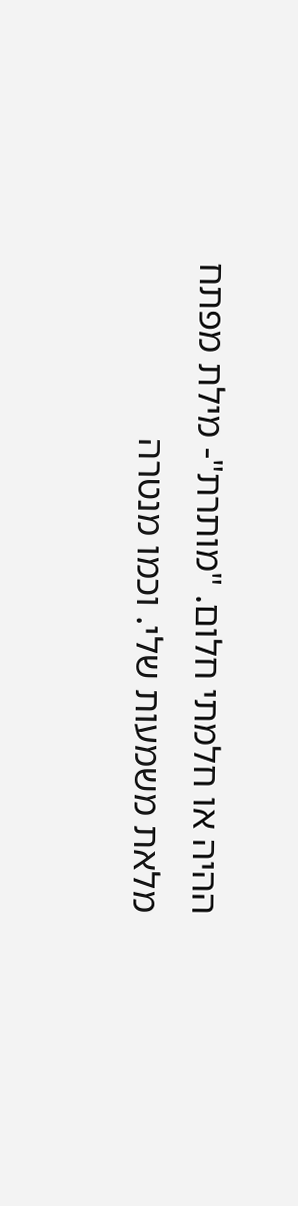ההיה או חלמתי חלום. "מותרת"- מילת מפתח מלאת משמעות שלי. וכמו מנטרה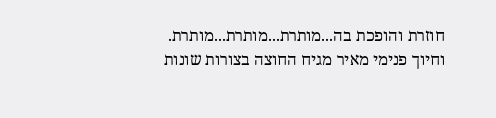חוזרת והופכת בה...מותרת...מותרת...מותרת. וחיוך פנימי מאיר מגיח החוצה בצורות שונות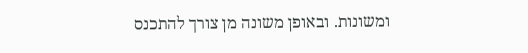ומשונות. ובאופן משונה מן צורך להתכנס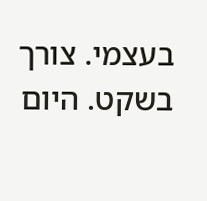בעצמי. צורך בשקט. היום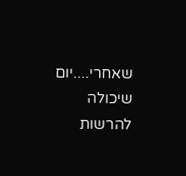שאחרי....יום שיכולה להרשות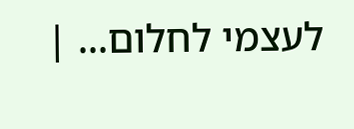לעצמי לחלום... |